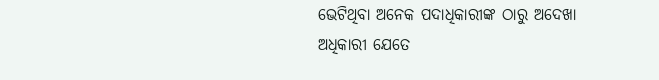ଭେଟିଥିବା ଅନେକ ପଦାଧିକାରୀଙ୍କ ଠାରୁ ଅଦେଖା ଅଧିକାରୀ ଯେତେ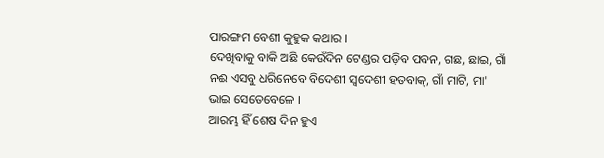ପାରଙ୍ଗମ ବେଶୀ କୁହୁକ କଥାର ।
ଦେଖିବାକୁ ବାକି ଅଛି କେଉଁଦିନ ଟେଣ୍ଡର ପଡ଼ିବ ପବନ, ଗଛ, ଛାଇ, ଗାଁ ନଈ ଏସବୁ ଧରିନେବେ ବିଦେଶୀ ସ୍ୱଦେଶୀ ହତବାକ୍, ଗାଁ ମାଟି, ମା' ଭାଇ ସେତେବେଳେ ।
ଆରମ୍ଭ ହିଁ ଶେଷ ଦିନ ହୁଏ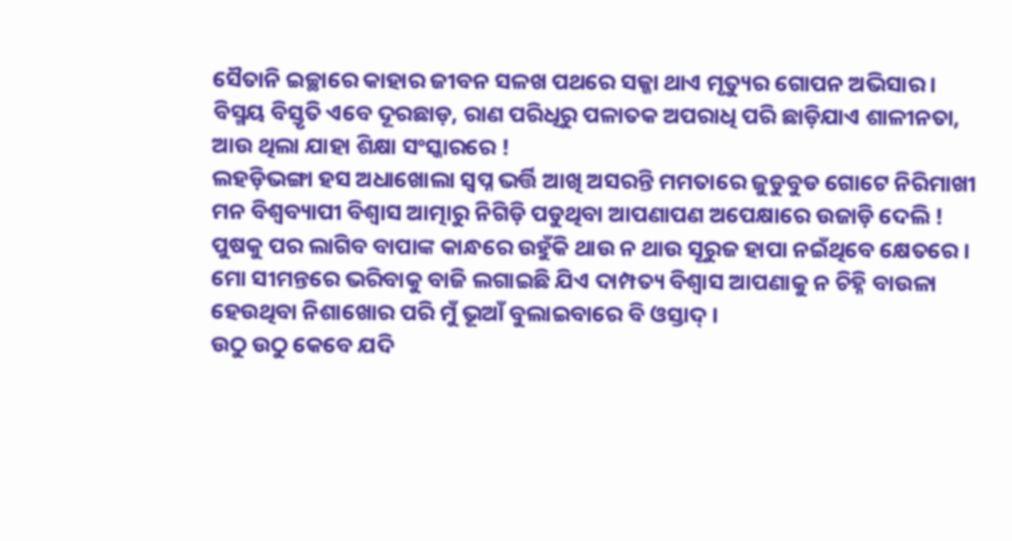ସୈତାନି ଇଚ୍ଛାରେ କାହାର ଜୀବନ ସଳଖ ପଥରେ ସଜ୍ଜା ଥାଏ ମୃତ୍ୟୁର ଗୋପନ ଅଭିସାର ।
ବିସ୍ମୟ ବିସ୍ତୃତି ଏବେ ଦୂରଛାଡ଼, ରାଣ ପରିଧିରୁ ପଳାତକ ଅପରାଧି ପରି ଛାଡ଼ିଯାଏ ଶାଳୀନତା, ଆଉ ଥିଲା ଯାହା ଶିକ୍ଷା ସଂସ୍କାରରେ !
ଲହଡ଼ିଭଙ୍ଗା ହସ ଅଧାଖୋଲା ସ୍ୱପ୍ନ ଭର୍ତ୍ତି ଆଖି ଅସରନ୍ତି ମମତାରେ ଜୁଡୁବୁଡ ଗୋଟେ ନିରିମାଖୀ ମନ ବିଶ୍ୱବ୍ୟାପୀ ବିଶ୍ୱାସ ଆତ୍ମାରୁ ନିଗିଡ଼ି ପଡୁଥିବା ଆପଣାପଣ ଅପେକ୍ଷାରେ ଉଜାଡ଼ି ଦେଲି !
ପୁଷକୁ ପର ଲାଗିବ ବାପାଙ୍କ କାନ୍ଧରେ ଉହୁଁକି ଥାଉ ନ ଥାଉ ସୂରୁଜ ହାପା ନଇଁଥିବେ କ୍ଷେତରେ ।
ମୋ ସୀମନ୍ତରେ ଭରିବାକୁ ବାଜି ଲଗାଇଛି ଯିଏ ଦାମ୍ପତ୍ୟ ବିଶ୍ୱାସ ଆପଣାକୁ ନ ଚିହ୍ନି ବାଉଳା ହେଉଥିବା ନିଶାଖୋର ପରି ମୁଁ ଭୂଆଁ ବୁଲାଇବାରେ ବି ଓସ୍ତାଦ୍ ।
ଉଠୁ ଉଠୁ କେବେ ଯଦି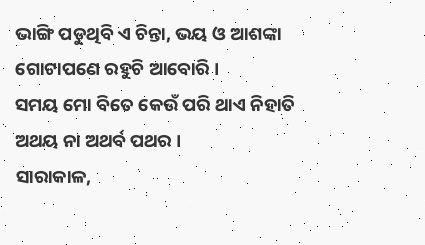ଭାଙ୍ଗି ପଡୁଥିବି ଏ ଚିନ୍ତା, ଭୟ ଓ ଆଶଙ୍କା ଗୋଟାପଣେ ରହୁଚି ଆବୋରି ।
ସମୟ ମୋ ବିତେ କେଉଁ ପରି ଥାଏ ନିହାତି ଅଥୟ ନା ଅଥର୍ବ ପଥର ।
ସାରାକାଳ,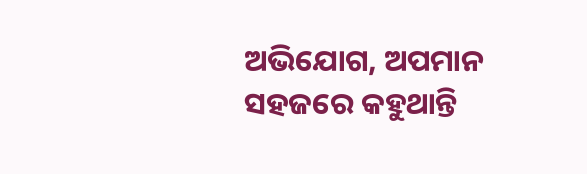ଅଭିଯୋଗ, ଅପମାନ ସହଜରେ କହୁଥାନ୍ତି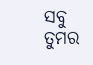ସବୁ ତୁମର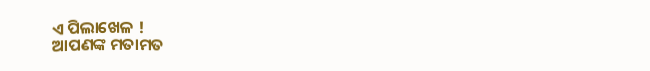ଏ ପିଲାଖେଳ !
ଆପଣଙ୍କ ମତାମତ